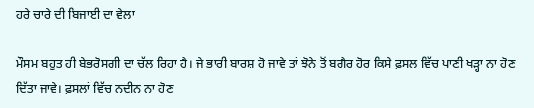ਹਰੇ ਚਾਰੇ ਦੀ ਬਿਜਾਈ ਦਾ ਵੇਲਾ

ਮੌਸਮ ਬਹੁਤ ਹੀ ਬੇਭਰੋਸਗੀ ਦਾ ਚੱਲ ਰਿਹਾ ਹੈ। ਜੇ ਭਾਰੀ ਬਾਰਸ਼ ਹੋ ਜਾਵੇ ਤਾਂ ਝੋਨੇ ਤੋਂ ਬਗੈਰ ਹੋਰ ਕਿਸੇ ਫ਼ਸਲ ਵਿੱਚ ਪਾਣੀ ਖੜ੍ਹਾ ਨਾ ਹੋਣ ਦਿੱਤਾ ਜਾਵੇ। ਫ਼ਸਲਾਂ ਵਿੱਚ ਨਦੀਨ ਨਾ ਹੋਣ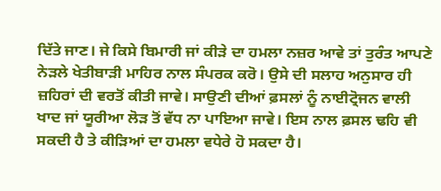ਦਿੱਤੇ ਜਾਣ। ਜੇ ਕਿਸੇ ਬਿਮਾਰੀ ਜਾਂ ਕੀੜੇ ਦਾ ਹਮਲਾ ਨਜ਼ਰ ਆਵੇ ਤਾਂ ਤੁਰੰਤ ਆਪਣੇ ਨੇੜਲੇ ਖੇਤੀਬਾੜੀ ਮਾਹਿਰ ਨਾਲ ਸੰਪਰਕ ਕਰੋ। ਉਸੇ ਦੀ ਸਲਾਹ ਅਨੁਸਾਰ ਹੀ ਜ਼ਹਿਰਾਂ ਦੀ ਵਰਤੋਂ ਕੀਤੀ ਜਾਵੇ। ਸਾਉਣੀ ਦੀਆਂ ਫ਼ਸਲਾਂ ਨੂੰ ਨਾਈਟ੍ਰੋਜਨ ਵਾਲੀ ਖਾਦ ਜਾਂ ਯੂਰੀਆ ਲੋੜ ਤੋਂ ਵੱਧ ਨਾ ਪਾਇਆ ਜਾਵੇ। ਇਸ ਨਾਲ ਫ਼ਸਲ ਢਹਿ ਵੀ ਸਕਦੀ ਹੈ ਤੇ ਕੀੜਿਆਂ ਦਾ ਹਮਲਾ ਵਧੇਰੇ ਹੋ ਸਕਦਾ ਹੈ।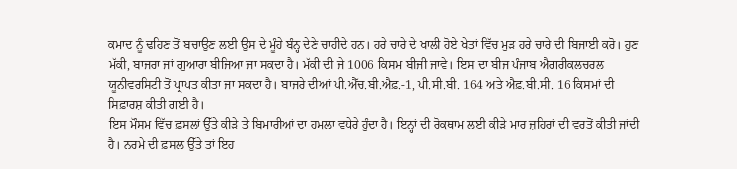ਕਮਾਦ ਨੂੰ ਢਹਿਣ ਤੋਂ ਬਚਾਉਣ ਲਈ ਉਸ ਦੇ ਮੂੰਹੇ ਬੰਨ੍ਹ ਦੇਣੇ ਚਾਹੀਦੇ ਹਨ। ਹਰੇ ਚਾਰੇ ਦੇ ਖਾਲੀ ਹੋਏ ਖੇਤਾਂ ਵਿੱਚ ਮੁੜ ਹਰੇ ਚਾਰੇ ਦੀ ਬਿਜਾਈ ਕਰੋ। ਹੁਣ ਮੱਕੀ, ਬਾਜਰਾ ਜਾਂ ਗੁਆਰਾ ਬੀਜਿਆ ਜਾ ਸਕਦਾ ਹੈ। ਮੱਕੀ ਦੀ ਜੇ 1006 ਕਿਸਮ ਬੀਜੀ ਜਾਵੇ। ਇਸ ਦਾ ਬੀਜ ਪੰਜਾਬ ਐਗਰੀਕਲਚਰਲ ਯੂਨੀਵਰਸਿਟੀ ਤੋਂ ਪ੍ਰਾਪਤ ਕੀਤਾ ਜਾ ਸਕਦਾ ਹੈ। ਬਾਜਰੇ ਦੀਆਂ ਪੀ.ਐੱਚ.ਬੀ.ਐਫ਼.-1, ਪੀ.ਸੀ.ਬੀ. 164 ਅਤੇ ਐਫ਼.ਬੀ.ਸੀ. 16 ਕਿਸਮਾਂ ਦੀ ਸਿਫ਼ਾਰਸ਼ ਕੀਤੀ ਗਈ ਹੈ।
ਇਸ ਮੌਸਮ ਵਿੱਚ ਫ਼ਸਲਾਂ ਉੱਤੇ ਕੀੜੇ ਤੇ ਬਿਮਾਰੀਆਂ ਦਾ ਹਮਲਾ ਵਧੇਰੇ ਹੁੰਦਾ ਹੈ। ਇਨ੍ਹਾਂ ਦੀ ਰੋਕਥਾਮ ਲਈ ਕੀੜੇ ਮਾਰ ਜ਼ਹਿਰਾਂ ਦੀ ਵਰਤੋਂ ਕੀਤੀ ਜਾਂਦੀ ਹੈ। ਨਰਮੇ ਦੀ ਫ਼ਸਲ ਉੱਤੇ ਤਾਂ ਇਹ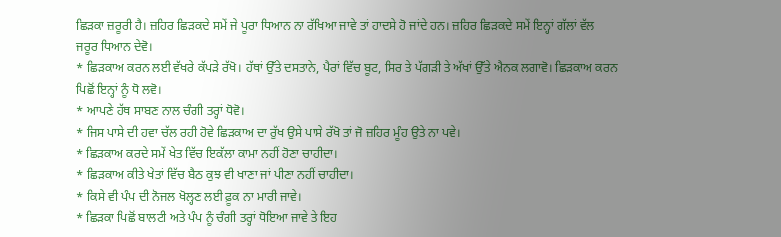ਛਿੜਕਾ ਜ਼ਰੂਰੀ ਹੈ। ਜ਼ਹਿਰ ਛਿੜਕਦੇ ਸਮੇਂ ਜੇ ਪੂਰਾ ਧਿਆਨ ਨਾ ਰੱਖਿਆ ਜਾਵੇ ਤਾਂ ਹਾਦਸੇ ਹੋ ਜਾਂਦੇ ਹਨ। ਜ਼ਹਿਰ ਛਿੜਕਦੇ ਸਮੇਂ ਇਨ੍ਹਾਂ ਗੱਲਾਂ ਵੱਲ ਜਰੂਰ ਧਿਆਨ ਦੇਵੋ।
* ਛਿੜਕਾਅ ਕਰਨ ਲਈ ਵੱਖਰੇ ਕੱਪੜੇ ਰੱਖੋ। ਹੱਥਾਂ ਉੱਤੇ ਦਸਤਾਨੇ, ਪੈਰਾਂ ਵਿੱਚ ਬੂਟ, ਸਿਰ ਤੇ ਪੱਗੜੀ ਤੇ ਅੱਖਾਂ ਉੱਤੇ ਐਨਕ ਲਗਾਵੋ। ਛਿੜਕਾਅ ਕਰਨ ਪਿਛੋਂ ਇਨ੍ਹਾਂ ਨੂੰ ਧੋ ਲਵੋ।
* ਆਪਣੇ ਹੱਥ ਸਾਬਣ ਨਾਲ ਚੰਗੀ ਤਰ੍ਹਾਂ ਧੋਵੋ।
* ਜਿਸ ਪਾਸੇ ਦੀ ਹਵਾ ਚੱਲ ਰਹੀ ਹੋਵੇ ਛਿੜਕਾਅ ਦਾ ਰੁੱਖ ਉਸੇ ਪਾਸੇ ਰੱਖੋ ਤਾਂ ਜੋ ਜ਼ਹਿਰ ਮੂੰਹ ਉਤੇ ਨਾ ਪਵੇ।
* ਛਿੜਕਾਅ ਕਰਦੇ ਸਮੇਂ ਖੇਤ ਵਿੱਚ ਇਕੱਲਾ ਕਾਮਾ ਨਹੀਂ ਹੋਣਾ ਚਾਹੀਦਾ।
* ਛਿੜਕਾਅ ਕੀਤੇ ਖੇਤਾਂ ਵਿੱਚ ਬੈਠ ਕੁਝ ਵੀ ਖਾਣਾ ਜਾਂ ਪੀਣਾ ਨਹੀਂ ਚਾਹੀਦਾ।
* ਕਿਸੇ ਵੀ ਪੰਪ ਦੀ ਨੋਜਲ ਖੋਲ੍ਹਣ ਲਈ ਫ਼ੂਕ ਨਾ ਮਾਰੀ ਜਾਵੇ।
* ਛਿੜਕਾ ਪਿਛੋਂ ਬਾਲਟੀ ਅਤੇ ਪੰਪ ਨੂੰ ਚੰਗੀ ਤਰ੍ਹਾਂ ਧੋਇਆ ਜਾਵੇ ਤੇ ਇਹ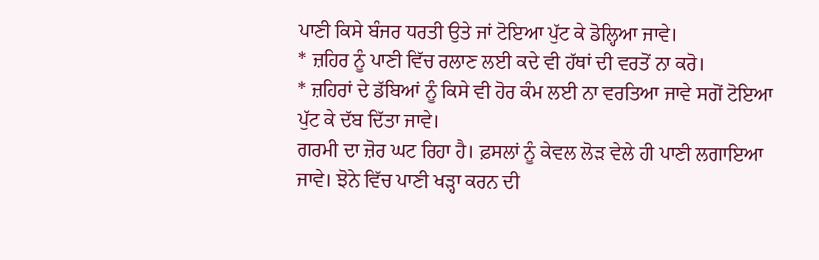ਪਾਣੀ ਕਿਸੇ ਬੰਜਰ ਧਰਤੀ ਉਤੇ ਜਾਂ ਟੋਇਆ ਪੁੱਟ ਕੇ ਡੋਲ੍ਹਿਆ ਜਾਵੇ।
* ਜ਼ਹਿਰ ਨੂੰ ਪਾਣੀ ਵਿੱਚ ਰਲਾਣ ਲਈ ਕਦੇ ਵੀ ਹੱਥਾਂ ਦੀ ਵਰਤੋਂ ਨਾ ਕਰੋ।
* ਜ਼ਹਿਰਾਂ ਦੇ ਡੱਬਿਆਂ ਨੂੰ ਕਿਸੇ ਵੀ ਹੋਰ ਕੰਮ ਲਈ ਨਾ ਵਰਤਿਆ ਜਾਵੇ ਸਗੋਂ ਟੋਇਆ ਪੁੱਟ ਕੇ ਦੱਬ ਦਿੱਤਾ ਜਾਵੇ।
ਗਰਮੀ ਦਾ ਜ਼ੋਰ ਘਟ ਰਿਹਾ ਹੈ। ਫ਼ਸਲਾਂ ਨੂੰ ਕੇਵਲ ਲੋੜ ਵੇਲੇ ਹੀ ਪਾਣੀ ਲਗਾਇਆ ਜਾਵੇ। ਝੋਨੇ ਵਿੱਚ ਪਾਣੀ ਖੜ੍ਹਾ ਕਰਨ ਦੀ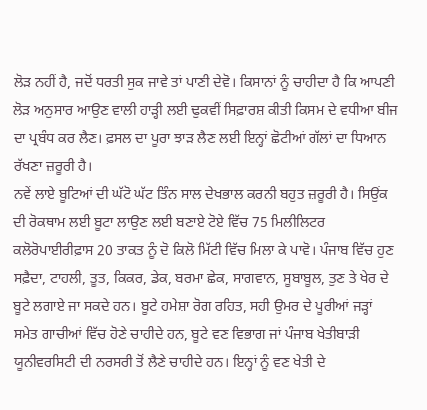ਲੋੜ ਨਹੀਂ ਹੈ, ਜਦੋਂ ਧਰਤੀ ਸੁਕ ਜਾਵੇ ਤਾਂ ਪਾਣੀ ਦੇਵੋ। ਕਿਸਾਨਾਂ ਨੂੰ ਚਾਹੀਦਾ ਹੈ ਕਿ ਆਪਣੀ ਲੋੜ ਅਨੁਸਾਰ ਆਉਣ ਵਾਲੀ ਹਾੜ੍ਹੀ ਲਈ ਢੁਕਵੀਂ ਸਿਫ਼ਾਰਸ਼ ਕੀਤੀ ਕਿਸਮ ਦੇ ਵਧੀਆ ਬੀਜ ਦਾ ਪ੍ਰਬੰਧ ਕਰ ਲੈਣ। ਫ਼ਸਲ ਦਾ ਪੂਰਾ ਝਾੜ ਲੈਣ ਲਈ ਇਨ੍ਹਾਂ ਛੋਟੀਆਂ ਗੱਲਾਂ ਦਾ ਧਿਆਨ ਰੱਖਣਾ ਜ਼ਰੂਰੀ ਹੈ।
ਨਵੇਂ ਲਾਏ ਬੂਟਿਆਂ ਦੀ ਘੱਟੋ ਘੱਟ ਤਿੰਨ ਸਾਲ ਦੇਖਭਾਲ ਕਰਨੀ ਬਹੁਤ ਜ਼ਰੂਰੀ ਹੈ। ਸਿਉਂਕ ਦੀ ਰੋਕਥਾਮ ਲਈ ਬੂਟਾ ਲਾਉਣ ਲਈ ਬਣਾਏ ਟੋਏ ਵਿੱਚ 75 ਮਿਲੀਲਿਟਰ ਕਲੋਰੋਪਾਈਰੀਫ਼ਾਸ 20 ਤਾਕਤ ਨੂੰ ਦੋ ਕਿਲੋ ਮਿੱਟੀ ਵਿੱਚ ਮਿਲਾ ਕੇ ਪਾਵੋ। ਪੰਜਾਬ ਵਿੱਚ ਹੁਣ ਸਫ਼ੈਦਾ, ਟਾਹਲੀ, ਤੂਤ, ਕਿਕਰ, ਡੇਕ, ਬਰਮਾ ਛੇਕ, ਸਾਗਵਾਨ, ਸੂਬਾਬੂਲ, ਤੁਣ ਤੇ ਖੇਰ ਦੇ ਬੂਟੇ ਲਗਾਏ ਜਾ ਸਕਦੇ ਹਨ। ਬੂਟੇ ਹਮੇਸ਼ਾ ਰੋਗ ਰਹਿਤ, ਸਹੀ ਉਮਰ ਦੇ ਪੂਰੀਆਂ ਜੜ੍ਹਾਂ ਸਮੇਤ ਗਾਚੀਆਂ ਵਿੱਚ ਹੋਣੇ ਚਾਹੀਦੇ ਹਨ, ਬੂਟੇ ਵਣ ਵਿਭਾਗ ਜਾਂ ਪੰਜਾਬ ਖੇਤੀਬਾੜੀ ਯੂਨੀਵਰਸਿਟੀ ਦੀ ਨਰਸਰੀ ਤੋਂ ਲੈਣੇ ਚਾਹੀਦੇ ਹਨ। ਇਨ੍ਹਾਂ ਨੂੰ ਵਣ ਖੇਤੀ ਦੇ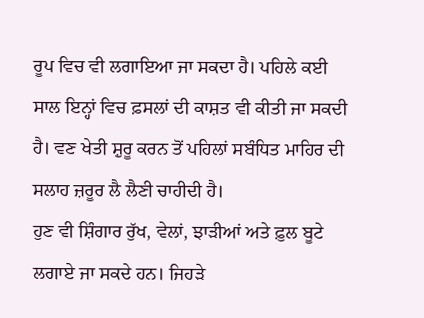ਰੂਪ ਵਿਚ ਵੀ ਲਗਾਇਆ ਜਾ ਸਕਦਾ ਹੈ। ਪਹਿਲੇ ਕਈ ਸਾਲ ਇਨ੍ਹਾਂ ਵਿਚ ਫ਼ਸਲਾਂ ਦੀ ਕਾਸ਼ਤ ਵੀ ਕੀਤੀ ਜਾ ਸਕਦੀ ਹੈ। ਵਣ ਖੇਤੀ ਸ਼ੁਰੂ ਕਰਨ ਤੋਂ ਪਹਿਲਾਂ ਸਬੰਧਿਤ ਮਾਹਿਰ ਦੀ ਸਲਾਹ ਜ਼ਰੂਰ ਲੈ ਲੈਣੀ ਚਾਹੀਦੀ ਹੈ।
ਹੁਣ ਵੀ ਸ਼ਿੰਗਾਰ ਰੁੱਖ, ਵੇਲਾਂ, ਝਾੜੀਆਂ ਅਤੇ ਫ਼ੁਲ ਬੂਟੇ ਲਗਾਏ ਜਾ ਸਕਦੇ ਹਨ। ਜਿਹੜੇ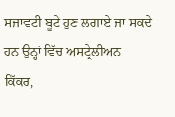ਸਜਾਵਟੀ ਬੂਟੇ ਹੁਣ ਲਗਾਏ ਜਾ ਸਕਦੇ ਹਨ ਉਨ੍ਹਾਂ ਵਿੱਚ ਅਸਟ੍ਰੇਲੀਅਨ ਕਿੱਕਰ,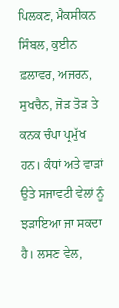ਪਿਲਕਣ, ਮੈਕਸੀਕਨ ਸਿੰਬਲ, ਕੁਈਨ ਫ਼ਲਾਵਰ, ਅਜਰਨ, ਸੁਖਚੈਨ, ਜੋੜ ਤੋੜ ਤੇ ਕਨਕ ਚੰਪਾ ਪ੍ਰਮੁੱਖ ਹਨ। ਕੰਧਾਂ ਅਤੇ ਵਾੜਾਂ ਉਤੇ ਸਜਾਵਟੀ ਵੇਲਾਂ ਨੂੰ ਝੜਾਇਆ ਜਾ ਸਕਦਾ ਹੈ। ਲਸਣ ਵੇਲ,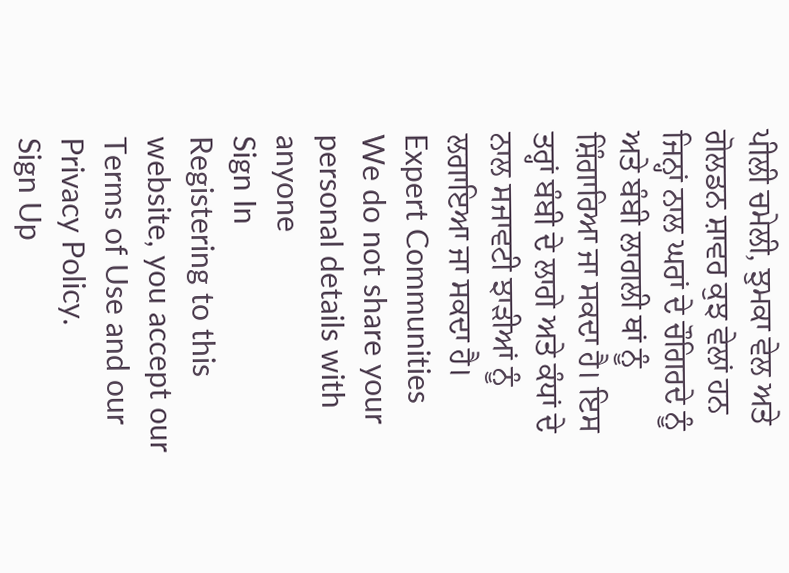ਪੀਲੀ ਚਮੇਲੀ, ਝੁਮਕਾ ਵੇਲ ਅਤੇ ਗੋਲਡਨ ਸ਼ਾਵਰ ਕੁਝ ਵੇਲਾਂ ਹਨ ਜਿਨ੍ਹਾਂ ਨਾਲ ਘਰਾਂ ਦੇ ਚੌਗਿਰਦੇ ਨੂੰ ਅਤੇ ਬੰਬੀ ਲਾਗਲੀ ਥਾਂ ਨੂੰ ਸ਼ਿੰਗਾਰਿਆ ਜਾ ਸਕਦਾ ਹੈ। ਇਸ ਤਰ੍ਹਾਂ ਬੰਬੀ ਦੇ ਲਾਗੇ ਅਤੇ ਕੰਧਾਂ ਦੇ ਨਾਲ ਸਜਾਵਟੀ ਝਾੜੀਆਂ ਨੂੰ ਲਗਾਇਆ ਜਾ ਸਕਦਾ ਹੈ।
Expert Communities
We do not share your personal details with anyone
Sign In
Registering to this website, you accept our Terms of Use and our Privacy Policy.
Sign Up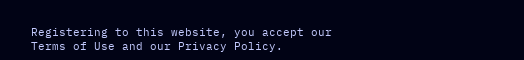Registering to this website, you accept our Terms of Use and our Privacy Policy.